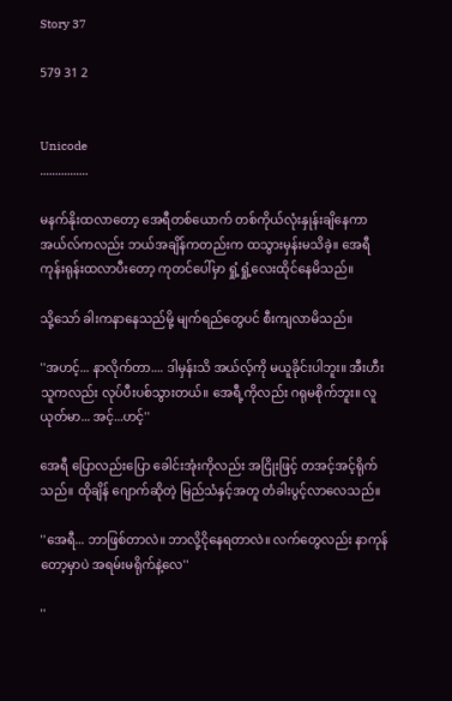Story 37

579 31 2


Unicode
................

မနက်နိုးထလာတော့ အေရီတစ်ယောက် တစ်ကိုယ်လုံးနှုန်းချိနေကာ အယ်လ်ကလည်း ဘယ်အချိန်ကတည်းက ထသွားမှန်းမသိခဲ့။ အေရီ ကုန်းရုန်းထလာပီးတော့ ကုတင်ပေါ်မှာ ရှုံ့ရှုံ့လေးထိုင်နေမိသည်။

သို့သော် ခါးကနာနေသည်မို့ မျက်ရည်တွေပင် စီးကျလာမိသည်။

''အဟင့်... နာလိုက်တာ.... ဒါမှန်းသိ အယ်လ့်ကို မယူခိုင်းပါဘူး။ အီးဟီး သူကလည်း လုပ်ပီးပစ်သွားတယ်။ အေရီ့ကိုလည်း ဂရုမစိုက်ဘူး။ လူယုတ်မာ... အင့်...ဟင့်''

အေရီ ပြောလည်းပြော ခေါင်းအုံးကိုလည်း အငြိုးဖြင့် တအင့်အင့်ရိုက်သည်။ ထိုချိန် ဂျောက်ဆိုတဲ့ မြည်သံနှင့်အတူ တံခါးပွင့်လာလေသည်။

''အေရီ... ဘာဖြစ်တာလဲ။ ဘာလို့ငိုနေရတာလဲ။ လက်တွေလည်း နာကုန်တော့မှာပဲ အရမ်းမရိုက်နဲ့လေ''

''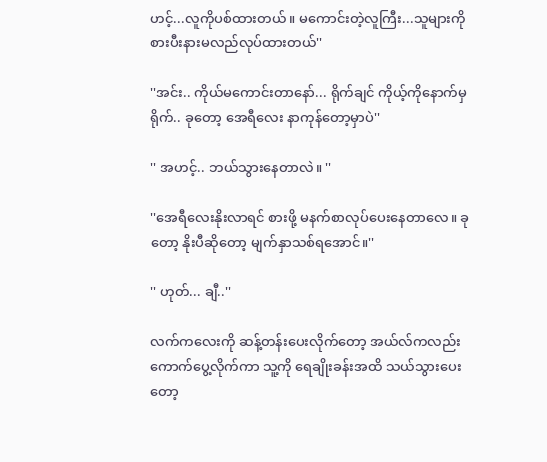ဟင့်...လူကိုပစ်ထားတယ်။ မကောင်းတဲ့လူကြီး...သူများကို စားပီးနားမလည်လုပ်ထားတယ်''

''အင်း.. ကိုယ်မကောင်းတာနော်... ရိုက်ချင် ကိုယ့်ကိုနောက်မှရိုက်.. ခုတော့ အေရီလေး နာကုန်တော့မှာပဲ''

'' အဟင့်.. ဘယ်သွားနေတာလဲ။ ''

''အေရီလေးနိုးလာရင် စားဖို့ မနက်စာလုပ်ပေးနေတာလေ။ ခုတော့ နိုးပီဆိုတော့ မျက်နှာသစ်ရအောင်။''

'' ဟုတ်... ချီ..''

လက်ကလေးကို ဆန့်တန်းပေးလိုက်တော့ အယ်လ်ကလည်း ကောက်ပွေ့လိုက်ကာ သူ့ကို ရေချိုးခန်းအထိ သယ်သွားပေးတော့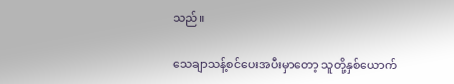သည်။

သေချာသန့်စင်ပေးအပီးမှာတော့ သူတို့နှစ်ယောက်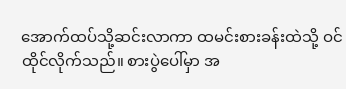အောက်ထပ်သို့ဆင်းလာကာ ထမင်းစားခန်းထဲသို့ ဝင်ထိုင်လိုက်သည်။ စားပွဲပေါ်မှာ အ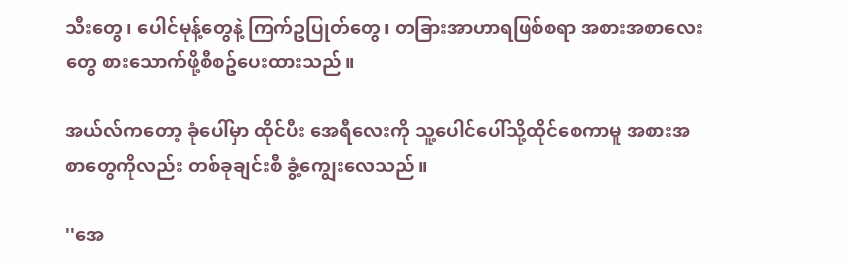သီးတွေ၊ ပေါင်မုန့်တွေနဲ့ ကြက်ဥပြုတ်တွေ၊ တခြားအာဟာရဖြစ်စရာ အစားအစာလေးတွေ စားသောက်ဖို့စီစဥ်ပေးထားသည်။

အယ်လ်ကတော့ ခုံပေါ်မှာ ထိုင်ပီး အေရီလေးကို သူ့ပေါင်ပေါ်သို့ထိုင်စေကာမူ အစားအစာတွေကိုလည်း တစ်ခုချင်းစီ ခွံ့ကျွေးလေသည်။

''အေ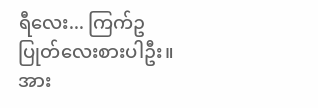ရီလေး... ကြက်ဥပြုတ်လေးစားပါဦး။ အား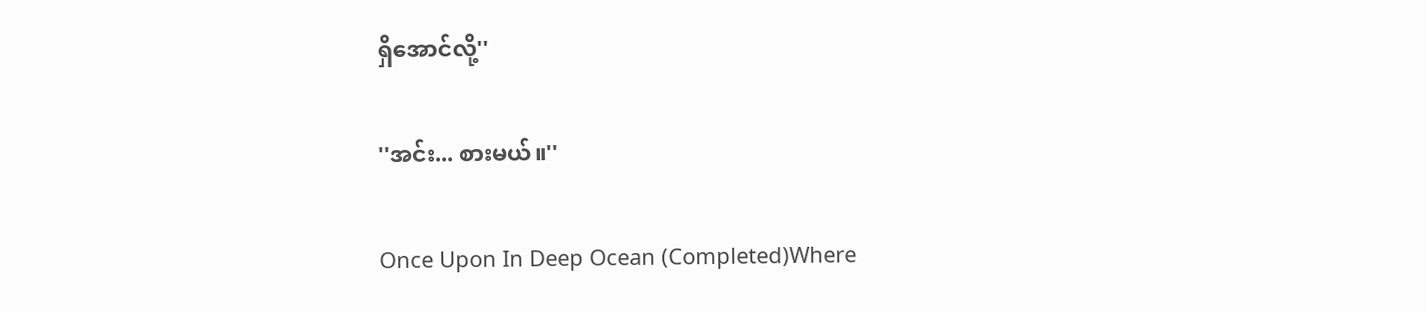ရှိအောင်လို့''

''အင်း... စားမယ်။''

Once Upon In Deep Ocean (Completed)Where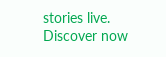stories live. Discover now